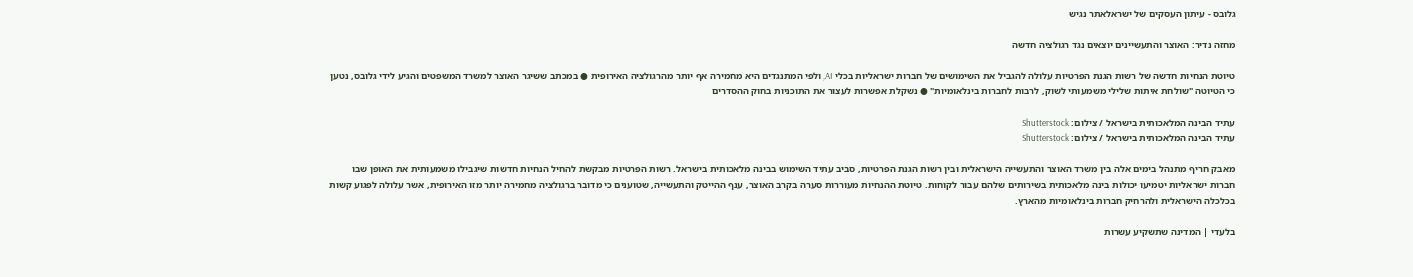גלובס - עיתון העסקים של ישראלאתר נגיש

מחזה נדיר: האוצר והתעשיינים יוצאים נגד רגולציה חדשה

טיוטת הנחיות חדשה של רשות הגנת הפרטיות עלולה להגביל את השימושים של חברות ישראליות בכלי AI, ולפי המתנגדים היא מחמירה אף יותר מהרגולציה האירופית ● במכתב ששיגר האוצר למשרד המשפטים והגיע לידי גלובס, נטען כי הטיוטה "שולחת איתות שלילי משמעותי לשוק, לרבות לחברות בינלאומיות" ● נשקלת אפשרות לעצור את התוכניות בחוק ההסדרים

עתיד הבינה המלאכותית בישראל / צילום: Shutterstock
עתיד הבינה המלאכותית בישראל / צילום: Shutterstock

מאבק חריף מתנהל בימים אלה בין משרד האוצר והתעשייה הישראלית ובין רשות הגנת הפרטיות, סביב עתיד השימוש בבינה מלאכותית בישראל. רשות הפרטיות מבקשת להחיל הנחיות חדשות שיגבילו משמעותית את האופן שבו חברות ישראליות יטמיעו יכולות בינה מלאכותית בשירותים שלהם עבור לקוחות. טיוטת ההנחיות מעוררות סערה בקרב האוצר, ענף ההייטק והתעשייה, שטוענים כי מדובר ברגולציה מחמירה יותר מזו האירופית, אשר עלולה לפגוע קשות בכלכלה הישראלית ולהרחיק חברות בינלאומיות מהארץ.

בלעדי | המדינה שתשקיע עשרות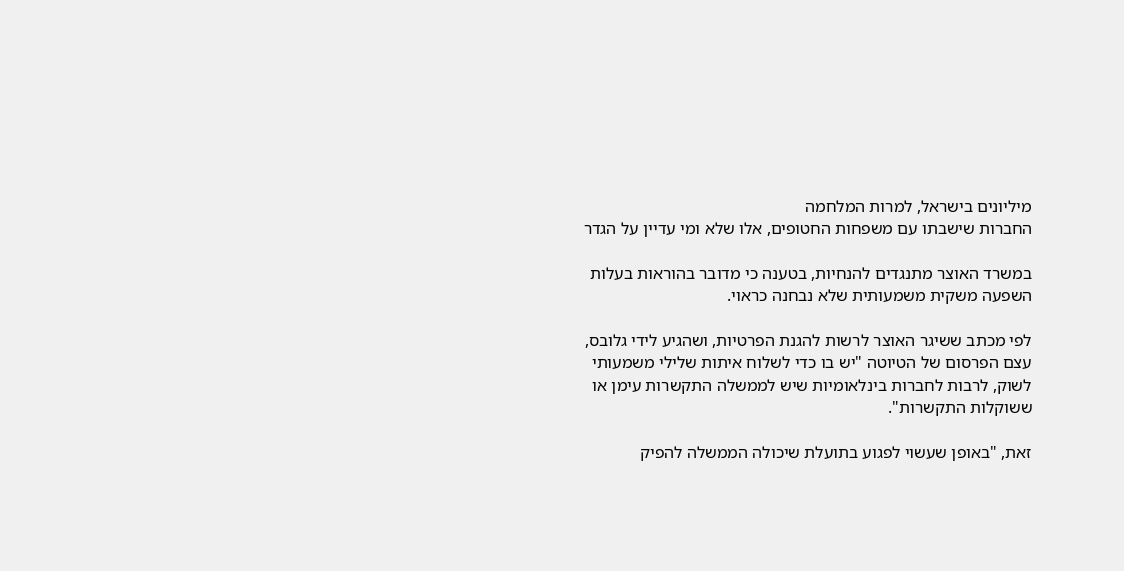מיליונים בישראל, למרות המלחמה
החברות שישבתו עם משפחות החטופים, אלו שלא ומי עדיין על הגדר

במשרד האוצר מתנגדים להנחיות, בטענה כי מדובר בהוראות בעלות השפעה משקית משמעותית שלא נבחנה כראוי.

לפי מכתב ששיגר האוצר לרשות להגנת הפרטיות, ושהגיע לידי גלובס, עצם הפרסום של הטיוטה "יש בו כדי לשלוח איתות שלילי משמעותי לשוק, לרבות לחברות בינלאומיות שיש לממשלה התקשרות עימן או ששוקלות התקשרות".

זאת, "באופן שעשוי לפגוע בתועלת שיכולה הממשלה להפיק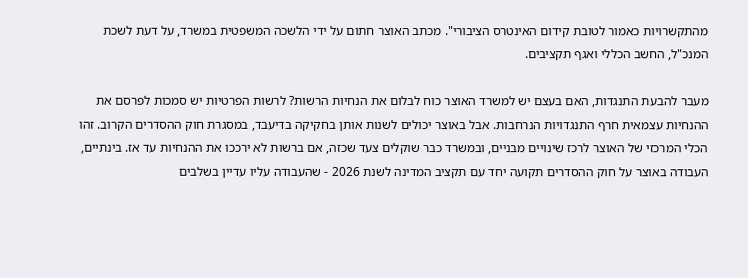מהתקשרויות כאמור לטובת קידום האינטרס הציבורי". מכתב האוצר חתום על ידי הלשכה המשפטית במשרד, על דעת לשכת המנכ"ל, החשב הכללי ואגף תקציבים.

מעבר להבעת התנגדות, האם בעצם יש למשרד האוצר כוח לבלום את הנחיות הרשות? לרשות הפרטיות יש סמכות לפרסם את ההנחיות עצמאית חרף התנגדויות הנרחבות. אבל באוצר יכולים לשנות אותן בחקיקה בדיעבד, במסגרת חוק ההסדרים הקרוב. זהו הכלי המרכזי של האוצר לרכז שינויים מבניים, ובמשרד כבר שוקלים צעד שכזה, אם ברשות לא ירככו את ההנחיות עד אז. בינתיים, העבודה באוצר על חוק ההסדרים תקועה יחד עם תקציב המדינה לשנת 2026 - שהעבודה עליו עדיין בשלבים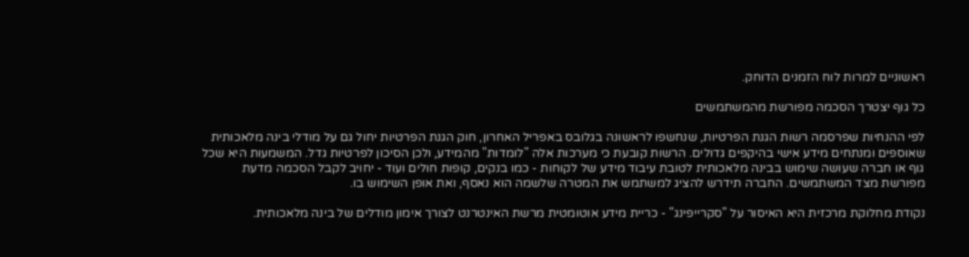ראשוניים למרות לוח הזמנים הדוחק.

כל גוף יצטרך הסכמה מפורשת מהמשתמשים

לפי ההנחיות שפרסמה רשות הגנת הפרטיות, שנחשפו לראשונה בגלובס באפריל האחרון, חוק הגנת הפרטיות יחול גם על מודלי בינה מלאכותית שאוספים ומנתחים מידע אישי בהיקפים גדולים. הרשות קובעת כי מערכות אלה "לומדות" מהמידע, ולכן הסיכון לפרטיות גדל. המשמעות היא שכל גוף או חברה שעושה שימוש בבינה מלאכותית לטובת עיבוד מידע של לקוחות - כמו בנקים, קופות חולים ועוד - יחויב לקבל הסכמה מדעת מפורשת מצד המשתמשים. החברה תידרש להציג למשתמש את המטרה שלשמה הוא נאסף, ואת אופן השימוש בו.

נקודת מחלוקת מרכזית היא האיסור על "סקרייפינג" - כריית מידע אוטומטית מרשת האינטרנט לצורך אימון מודלים של בינה מלאכותית.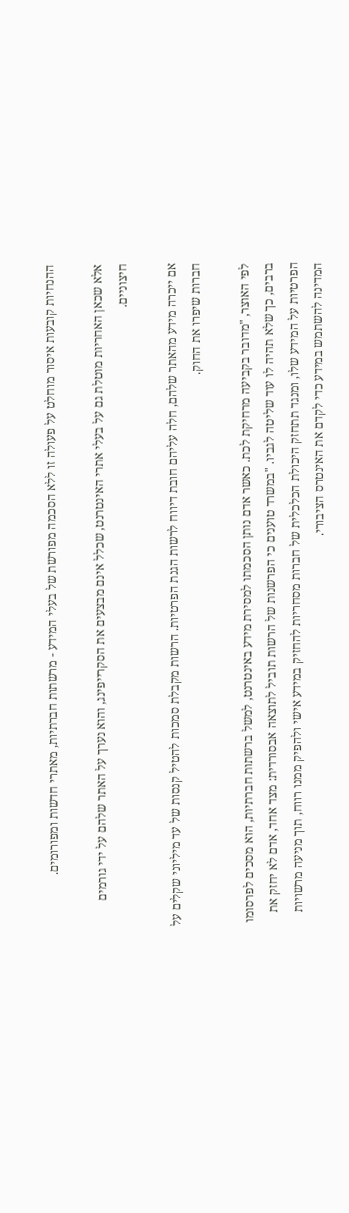ההנחיות קובעות איסור מוחלט על פעולה זו ללא הסכמה מפורשת של בעלי המידע - מרשתות חברתיות, מאתרי חדשות ומפורומים.

אלא שכאן האחריות מוטלת גם על בעלי אתרי האינטרנט, שכלל אינם מבצעים את הסקרייפינג, והוא נערך על האתר שלהם על ידי גורמים חיצוניים.

אם ייכרה מידע מהאתר שלהם, חלה עליהם חובת דיווח לרשות הגנת הפרטיות. הרשות מקבלת סמכות להטיל קנסות של עד מיליוני שקלים על חברות שיפרו את החוק.

לפי האוצר, "מדובר בקביעה מרחיקת לכת. כאשר אדם נותן הסכמתו למסירת מידע באינטרנט, למשל ברשתות חברתיות, הוא מסכים לפרסומו ברבים, כך שלא תהיה לו עוד שליטה לגביו. "במשרד טוענים כי הפרשנות של הרשות תוביל לתוצאה אבסורדית: מצד אחד, אדם לא יחזק את הפרטיות על המידע שלו, ומנגד תתחזק היכולת הכלכלית של חברות מסחריות להחזיק במידע אישי ולהפיק ממנו רווח, תוך מניעה מרשויות המדינה להשתמש במידע כדי לקדם את האינטרס הציבורי.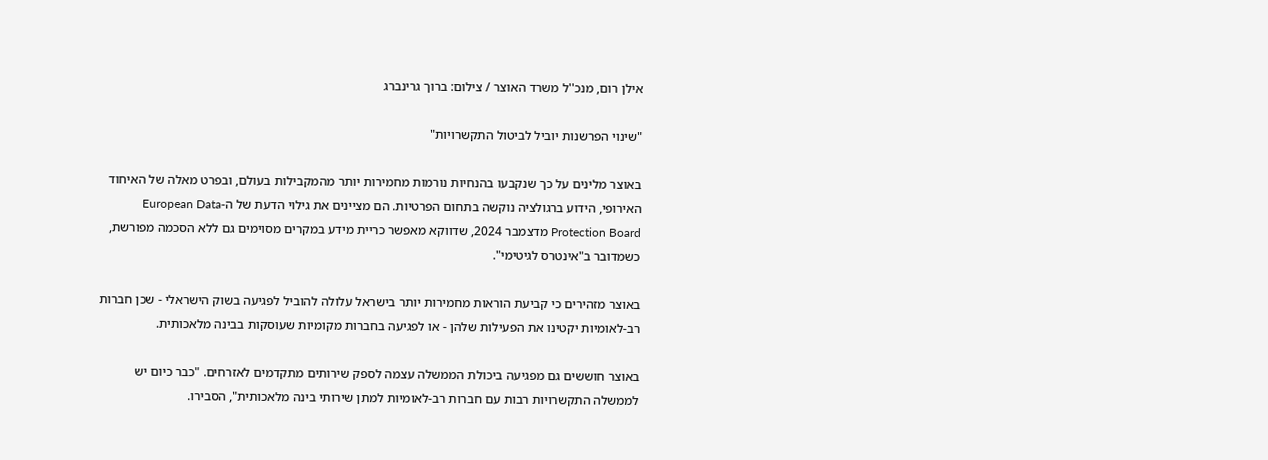אילן רום, מנכ''ל משרד האוצר / צילום: ברוך גרינברג

"שינוי הפרשנות יוביל לביטול התקשרויות"

באוצר מלינים על כך שנקבעו בהנחיות נורמות מחמירות יותר מהמקבילות בעולם, ובפרט מאלה של האיחוד האירופי, הידוע ברגולציה נוקשה בתחום הפרטיות. הם מציינים את גילוי הדעת של ה-European Data Protection Board מדצמבר 2024, שדווקא מאפשר כריית מידע במקרים מסוימים גם ללא הסכמה מפורשת, כשמדובר ב"אינטרס לגיטימי".

באוצר מזהירים כי קביעת הוראות מחמירות יותר בישראל עלולה להוביל לפגיעה בשוק הישראלי - שכן חברות רב-לאומיות יקטינו את הפעילות שלהן - או לפגיעה בחברות מקומיות שעוסקות בבינה מלאכותית.

באוצר חוששים גם מפגיעה ביכולת הממשלה עצמה לספק שירותים מתקדמים לאזרחים. "כבר כיום יש לממשלה התקשרויות רבות עם חברות רב-לאומיות למתן שירותי בינה מלאכותית", הסבירו.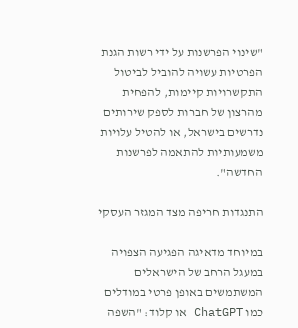"שינוי הפרשנות על ידי רשות הגנת הפרטיות עשויה להוביל לביטול התקשרויות קיימות, להפחית מהרצון של חברות לספק שירותים נדרשים בישראל, או להטיל עלויות משמעותיות להתאמה לפרשנות החדשה".

התנגדות חריפה מצד המגזר העסקי

במיוחד מדאיגה הפגיעה הצפויה במעגל הרחב של הישראלים המשתמשים באופן פרטי במודלים כמו ChatGPT או קלוד: "השפה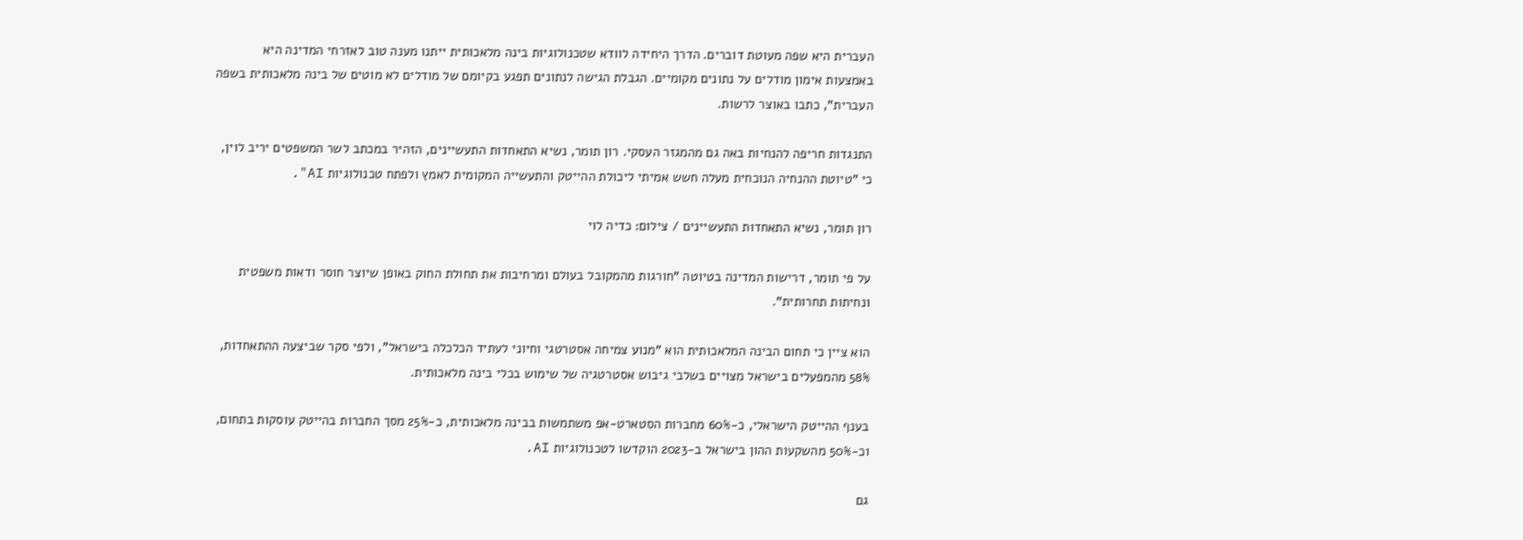העברית היא שפה מעוטת דוברים. הדרך היחידה לוודא שטכנולוגיות בינה מלאכותית ייתנו מענה טוב לאזרחי המדינה היא באמצעות אימון מודלים על נתונים מקומיים. הגבלת הגישה לנתונים תפגע בקיומם של מודלים לא מוטים של בינה מלאכותית בשפה העברית", כתבו באוצר לרשות.

התנגדות חריפה להנחיות באה גם מהמגזר העסקי. רון תומר, נשיא התאחדות התעשיינים, הזהיר במכתב לשר המשפטים יריב לוין, כי "טיוטת ההנחיה הנוכחית מעלה חשש אמיתי ליכולת ההייטק והתעשייה המקומית לאמץ ולפתח טכנולוגיות AI".

רון תומר, נשיא התאחדות התעשיינים / צילום: כדיה לוי

על פי תומר, דרישות המדינה בטיוטה "חורגות מהמקובל בעולם ומרחיבות את תחולת החוק באופן שיוצר חוסר ודאות משפטית ונחיתות תחרותית".

הוא ציין כי תחום הבינה המלאכותית הוא "מנוע צמיחה אסטרטגי וחיוני לעתיד הכלכלה בישראל", ולפי סקר שביצעה ההתאחדות, 58% מהמפעלים בישראל מצויים בשלבי גיבוש אסטרטגיה של שימוש בכלי בינה מלאכותית.

בענף ההייטק הישראלי, כ-60% מחברות הסטארט-אפ משתמשות בבינה מלאכותית, כ-25% מסך החברות בהייטק עוסקות בתחום, וכ-50% מהשקעות ההון בישראל ב-2023 הוקדשו לטכנולוגיות AI.

גם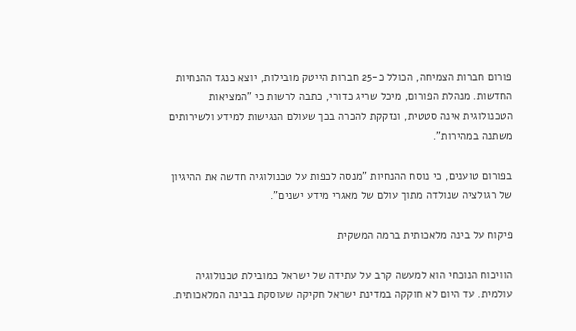פורום חברות הצמיחה, הכולל כ-25 חברות הייטק מובילות, יוצא כנגד ההנחיות החדשות. מנהלת הפורום, מיכל שריג כדורי, כתבה לרשות כי "המציאות הטכנולוגית אינה סטטית, ונזקקת להכרה בכך שעולם הנגישות למידע ולשירותים משתנה במהירות".

בפורום טוענים, כי נוסח ההנחיות "מנסה לכפות על טכנולוגיה חדשה את ההיגיון של רגולציה שנולדה מתוך עולם של מאגרי מידע ישנים".

פיקוח על בינה מלאכותית ברמה המשקית

הוויכוח הנוכחי הוא למעשה קרב על עתידה של ישראל כמובילת טכנולוגיה עולמית. עד היום לא חוקקה במדינת ישראל חקיקה שעוסקת בבינה המלאכותית.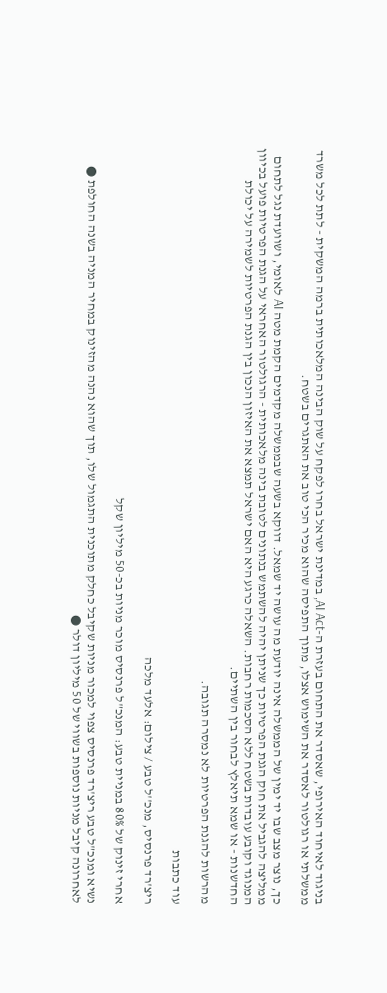בניגוד לאיחוד האירופי, שאסדר את התחום בעזרת ה-AI Act, במדינת ישראל בחרו לפקח על שוק הבינה המלאכותית ברמה המשקית - לתת לכל משרד ממשלתי או רגולטור לאסדר את השימוש אצלו, מתוך התפיסה שהוא מכיר הכי טוב את האתגרים בשטח.

כך, נוצר מצב שבו יד ימין של הממשלה אינה יודעת מה עושה יד שמאל. דווקא בשעה שבממשלה מקדמים הקמת מטה AI לאומי, ושוועדת נגל לתחום ממליצה להגביל את חוק הגנת הפרטיות כך שניתן יהיה להשתמש בנתונים לטובת בינה מלאכותית - הרגולטור האחראי על הגנת הפרטיות פועל בכיוון המנוגד וקובע עובדות בשטח ללא הסכמות רחבות. השאלה כרגע היא האם ישראל תמצא את האיזון הנכון בין הגנת הפרטיות לשמירה על יכולת החדשנות - או שמא תיאלץ לבחור בין השתיים.

מהרשות להגנת הפרטיות לא נמסרה תגובה.

עוד כתבות

ריצ'רד פרנסיס, מנכ''ל טבע / צילום: אלעד מלכה

אחרי זינוק של 80% במניית טבע: המנכ"ל פרנסיס מוכר מניות בכ-50 מיליון שקל

נשיא ומנכ"ל טבע ריצ'רד פרנסיס צפוי למכור מניות שקיבל כחלק מתוכנית התגמול שלו, תוך שהוא נהנה מהזינוק במחיר המניה בשנה החולפת ● לאחרונה קיבל מניות נוספות בשווי של 50 מיליון דולר ●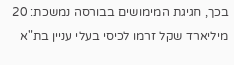בכך, חגיגת המימושים בבורסה נמשכת: 20 מיליארד שקל זרמו לכיסי בעלי עניין בת"א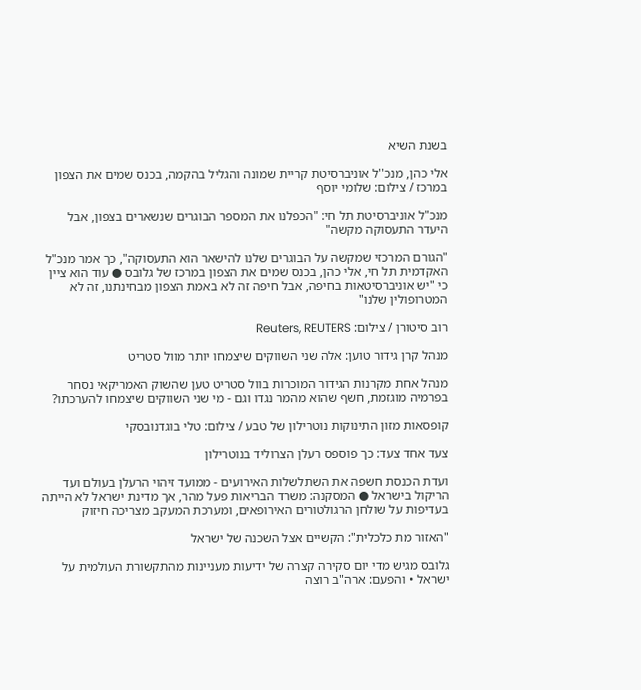בשנת השיא

אלי כהן, מנכ''ל אוניברסיטת קריית שמונה והגליל בהקמה, בכנס שמים את הצפון במרכז / צילום: שלומי יוסף

מנכ"ל אוניברסיטת תל חי: "הכפלנו את המספר הבוגרים שנשארים בצפון, אבל היעדר התעסוקה מקשה"

"הגורם המרכזי שמקשה על הבוגרים שלנו להישאר הוא התעסוקה", כך אמר מנכ"ל האקדמית תל חי, אלי כהן, בכנס שמים את הצפון במרכז של גלובס ● עוד הוא ציין כי "יש אוניברסיטאות בחיפה, אבל חיפה זה לא באמת הצפון מבחינתנו, זה לא המטרופולין שלנו"

רוב סיטורן / צילום: Reuters, REUTERS

מנהל קרן גידור טוען: אלה שני השווקים שיצמחו יותר מוול סטריט

מנהל אחת מקרנות הגידור המוכרות בוול סטריט טען שהשוק האמריקאי נסחר בפרמיה מוגזמת, חשף שהוא מהמר נגדו וגם - מי שני השווקים שיצמחו להערכתו?

קופסאות מזון התינוקות נוטרילון של טבע / צילום: טלי בוגדנובסקי

צעד אחד צעד: כך פוספס רעלן הצרוליד בנוטרילון

ועדת הכנסת חשפה את השתלשלות האירועים - ממועד זיהוי הרעלן בעולם ועד הריקול בישראל ● המסקנה: משרד הבריאות פעל מהר, אך מדינת ישראל לא הייתה בעדיפות על שולחן הרגולטורים האירופאים, ומערכת המעקב מצריכה חיזוק

"האזור מת כלכלית": הקשיים אצל השכנה של ישראל

גלובס מגיש מדי יום סקירה קצרה של ידיעות מעניינות מהתקשורת העולמית על ישראל • והפעם: ארה"ב רוצה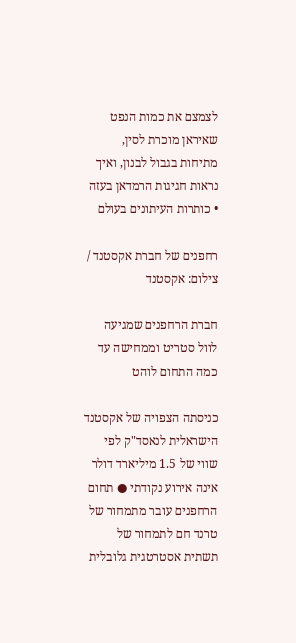לצמצם את כמות הנפט שאיראן מוכרת לסין, מתיחות בגבול לבנון, ואיך נראות חגיגות הרמדאן בעזה • כותרות העיתונים בעולם

רחפנים של חברת אקסטנד / צילום: אקסטנד

חברת הרחפנים שמגיעה לוול סטריט וממחישה עד כמה התחום לוהט

כניסתה הצפויה של אקסטנד הישראלית לנאסד"ק לפי שווי של 1.5 מיליארד דולר אינה אירוע נקודתי ● תחום הרחפנים עובר מתמחור של טרנד חם לתמחור של תשתית אסטרטגית גלובלית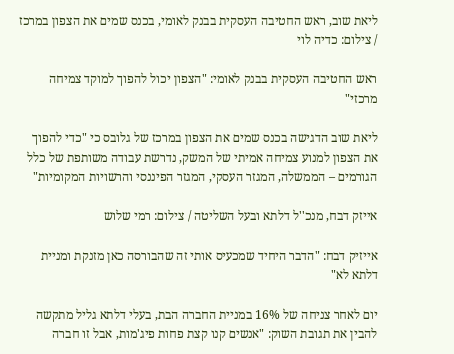ליאת שוב, ראש החטיבה העסקית בבנק לאומי, בכנס שמים את הצפון במרכז / צילום: כדיה לוי

ראש החטיבה העסקית בבנק לאומי: "הצפון יכול להפוך למוקד צמיחה מרכזי"

ליאת שוב הדגישה בכנס שמים את הצפון במרכז של גלובס כי "כדי להפוך את הצפון למנוע צמיחה אמיתי של המשק, נדרשת עבודה משותפת של כלל הגורמים – הממשלה, המגזר העסקי, המגזר הפיננסי והרשויות המקומיות"

אייזק דבח, מנכ''ל דלתא ובעל השליטה / צילום: רמי שלוש

אייזיק דבח: "הדבר היחיד שמכעיס אותי זה שהבורסה כאן מזנקת ומניית דלתא לא"

יום לאחר צניחה של 16% במניית החברה הבת, בעלי דלתא גליל מתקשה להבין את תגובת השוק: "אנשים קנו קצת פחות פיג'מות, אבל זו חברה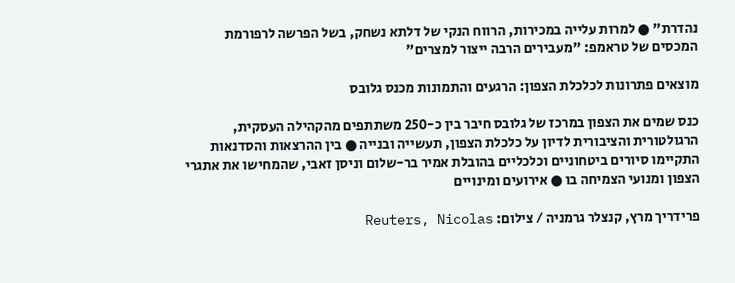נהדרת" ● למרות עלייה במכירות, הרווח הנקי של דלתא נשחק, בשל הפרשה לרפורמת המכסים של טראמפ: "מעבירים הרבה ייצור למצרים"

מוצאים פתרונות לכלכלת הצפון: הרגעים והתמונות מכנס גלובס

כנס שמים את הצפון במרכז של גלובס חיבר בין כ-250 משתתפים מהקהילה העסקית, הרגולטורית והציבורית לדיון על כלכלת הצפון, תעשייה ובנייה ● בין ההרצאות והסדנאות התקיימו סיורים ביטחוניים וכלכליים בהובלת אמיר בר-שלום וניסן זאבי, שהמחישו את אתגרי הצפון ומנועי הצמיחה בו ● אירועים ומינויים

פרידריך מרץ, קנצלר גרמניה / צילום: Reuters, Nicolas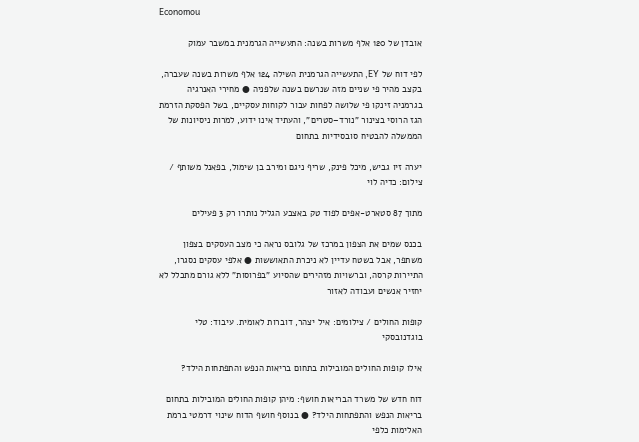Economou

אובדן של 120 אלף משרות בשנה: התעשייה הגרמנית במשבר עמוק

לפי דוח של EY, התעשייה הגרמנית השילה 124 אלף משרות בשנה שעברה, בקצב מהיר פי שניים מזה שנרשם בשנה שלפניה ● מחירי האנרגיה בגרמניה זינקו פי שלושה לפחות עבור לקוחות עסקיים, בשל הפסקת הזרמת הגז הרוסי בצינור "נורד–סטרים", והעתיד אינו ידוע, למרות ניסיונות של הממשלה להבטיח סובסידיות בתחום

יערה זיו גביש, מיכל פינק, שריף ניגם ומירב בן שימול, בפאנל משותף / צילום: כדיה לוי

מתוך 87 סטארט-אפים לפוד טק באצבע הגליל נותרו רק 3 פעילים

בכנס שמים את הצפון במרכז של גלובס נראה כי מצב העסקים בצפון משתפר, אבל בשטח עדיין לא ניכרת התאוששות ● אלפי עסקים נסגרו, התיירות קרסה, וברשויות מזהירים שהסיוע "בפרוסות" ללא גורם מתכלל לא יחזיר אנשים ועבודה לאזור

קופות החולים / צילומים: איל יצהר, דוברות לאומית. עיבוד: טלי בוגדנובסקי

אילו קופות החולים המובילות בתחום בריאות הנפש והתפתחות הילד?

דוח חדש של משרד הבריאות חושף: מיהן קופות החולים המובילות בתחום בריאות הנפש והתפתחות הילד? ● בנוסף חושף הדוח שינוי דרמטי ברמת האלימות כלפי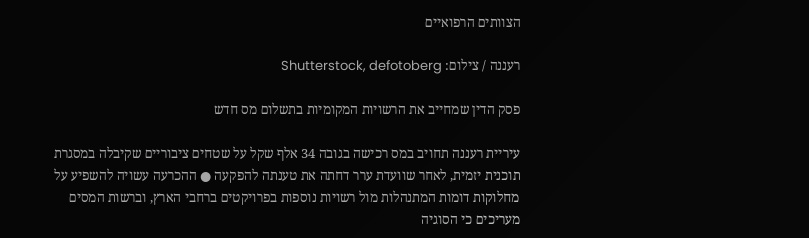הצוותים הרפואיים

רעננה / צילום: Shutterstock, defotoberg

פסק הדין שמחייב את הרשויות המקומיות בתשלום מס חדש

עיריית רעננה תחויב במס רכישה בגובה 34 אלף שקל על שטחים ציבוריים שקיבלה במסגרת תוכנית יזמית, לאחר שוועדת ערר דחתה את טענתה להפקעה ● ההכרעה עשויה להשפיע על מחלוקות דומות המתנהלות מול רשויות נוספות בפרויקטים ברחבי הארץ, וברשות המסים מעריכים כי הסוגיה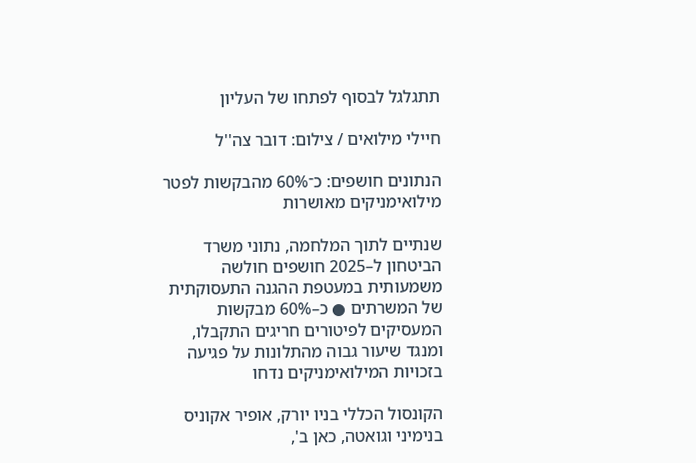תתגלגל לבסוף לפתחו של העליון

חיילי מילואים / צילום: דובר צה''ל

הנתונים חושפים: כ־60% מהבקשות לפטר מילואימניקים מאושרות

שנתיים לתוך המלחמה, נתוני משרד הביטחון ל–2025 חושפים חולשה משמעותית במעטפת ההגנה התעסוקתית של המשרתים ● כ–60% מבקשות המעסיקים לפיטורים חריגים התקבלו, ומנגד שיעור גבוה מהתלונות על פגיעה בזכויות המילואימניקים נדחו

הקונסול הכללי בניו יורק, אופיר אקוניס בנימיני וגואטה, כאן ב',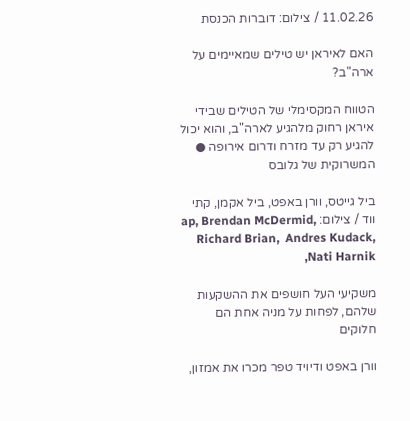11.02.26 / צילום: דוברות הכנסת

האם לאיראן יש טילים שמאיימים על ארה"ב?

הטווח המקסימלי של הטילים שבידי איראן רחוק מלהגיע לארה"ב, והוא יכול להגיע רק עד מזרח ודרום אירופה ● המשרוקית של גלובס

ביל גייטס, וורן באפט, ביל אקמן, קתי ווד / צילום: ap, Brendan McDermid, Richard Brian,  Andres Kudack, Nati Harnik,

משקיעי העל חושפים את ההשקעות שלהם, לפחות על מניה אחת הם חלוקים

וורן באפט ודיויד טפר מכרו את אמזון,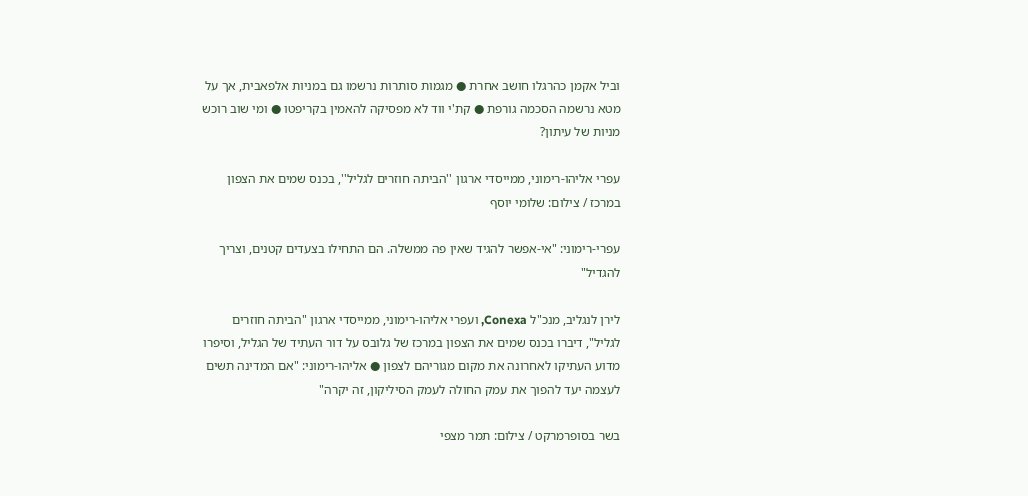וביל אקמן כהרגלו חושב אחרת ● מגמות סותרות נרשמו גם במניות אלפאבית, אך על מטא נרשמה הסכמה גורפת ● קת'י ווד לא מפסיקה להאמין בקריפטו ● ומי שוב רוכש מניות של עיתון?

עפרי אליהו-רימוני, ממייסדי ארגון ''הביתה חוזרים לגליל'', בכנס שמים את הצפון במרכז / צילום: שלומי יוסף

עפרי-רימוני: "אי-אפשר להגיד שאין פה ממשלה. הם התחילו בצעדים קטנים, וצריך להגדיל"

לירן לנגליב, מנכ"ל Conexa, ועפרי אליהו-רימוני, ממייסדי ארגון "הביתה חוזרים לגליל", דיברו בכנס שמים את הצפון במרכז של גלובס על דור העתיד של הגליל, וסיפרו מדוע העתיקו לאחרונה את מקום מגוריהם לצפון ● אליהו-רימוני: "אם המדינה תשים לעצמה יעד להפוך את עמק החולה לעמק הסיליקון, זה יקרה"

בשר בסופרמרקט / צילום: תמר מצפי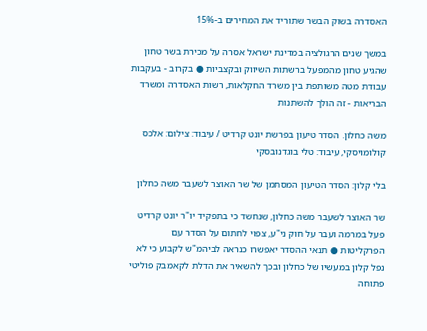האסדרה בשוק הבשר שתוריד את המחירים ב-15%

במשך שנים הרגולציה במדינת ישראל אסרה על מכירת בשר טחון שהגיע טחון מהמפעל ברשתות השיווק ובקצביות ● בקרוב - בעקבות עבודת מטה משותפת בין משרד החקלאות, רשות האסדרה ומשרד הבריאות - זה הולך להשתנות

משה כחלון. הסדר טיעון בפרשת יונט קרדיט / עיבוד: צילום: אלכס קולומויסקי, עיבוד: טלי בוגדנובסקי

בלי קלון: הסדר הטיעון המסתמן של שר האוצר לשעבר משה כחלון

שר האוצר לשעבר משה כחלון, שנחשד כי בתפקיד יו"ר יונט קרדיט פעל במרמה ועבר על חוק ני"ע, צפוי לחתום על הסדר עם הפרקליטות ● תנאי ההסדר יאפשרו כנראה לביהמ"ש לקבוע כי לא נפל קלון במעשיו של כחלון ובכך להשאיר את הדלת לקאמבק פוליטי פתוחה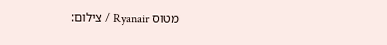מטוס Ryanair / צילום: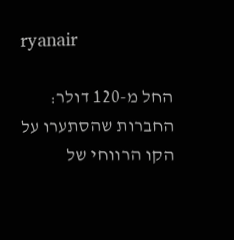ryanair

החל מ-120 דולר: החברות שהסתערו על הקו הרווחי של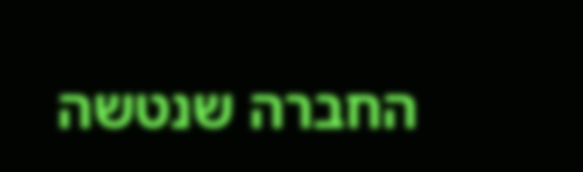החברה שנטשה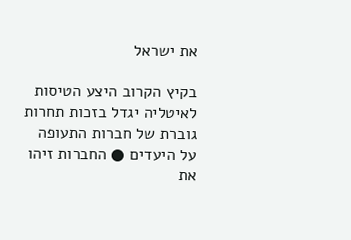את ישראל

בקיץ הקרוב היצע הטיסות לאיטליה יגדל בזכות תחרות גוברת של חברות התעופה על היעדים ● החברות זיהו את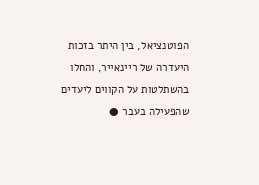הפוטנציאל, בין היתר בזכות היעדרה של ריינאייר, והחלו בהשתלטות על הקווים ליעדים שהפעילה בעבר ●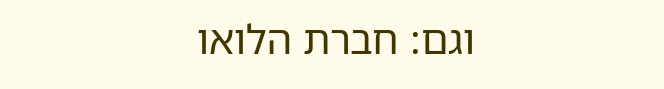וגם: חברת הלואו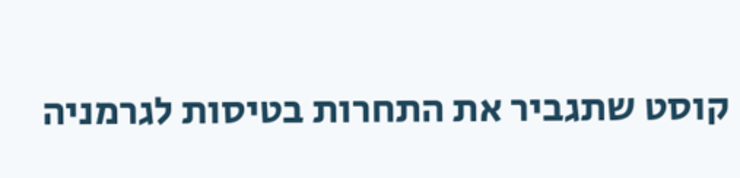קוסט שתגביר את התחרות בטיסות לגרמניה